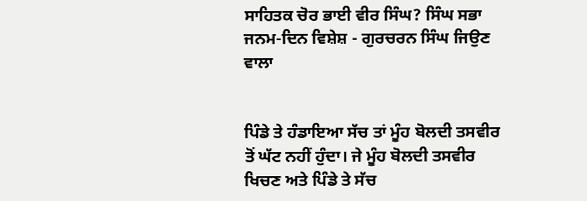ਸਾਹਿਤਕ ਚੋਰ ਭਾਈ ਵੀਰ ਸਿੰਘ? ਸਿੰਘ ਸਭਾ ਜਨਮ-ਦਿਨ ਵਿਸ਼ੇਸ਼ - ਗੁਰਚਰਨ ਸਿੰਘ ਜਿਉਣ ਵਾਲਾ


ਪਿੰਡੇ ਤੇ ਹੰਡਾਇਆ ਸੱਚ ਤਾਂ ਮੂੰਹ ਬੋਲਦੀ ਤਸਵੀਰ ਤੋਂ ਘੱਟ ਨਹੀਂ ਹੁੰਦਾ। ਜੇ ਮੂੰਹ ਬੋਲਦੀ ਤਸਵੀਰ ਖਿਚਣ ਅਤੇ ਪਿੰਡੇ ਤੇ ਸੱਚ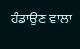ਹੰਡਾਉਣ ਵਾਲਾ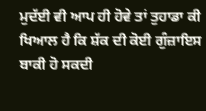ਮੁਦੱਈ ਵੀ ਆਪ ਹੀ ਹੋਵੇ ਤਾਂ ਤੁਹਾਡਾ ਕੀ ਖਿਆਲ ਹੈ ਕਿ ਸ਼ੱਕ ਦੀ ਕੋਈ ਗੁੰਜ਼ਾਇਸ ਬਾਕੀ ਹੋ ਸਕਦੀ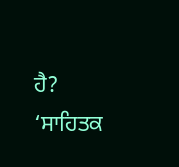ਹੈ? ‘ਸਾਹਿਤਕ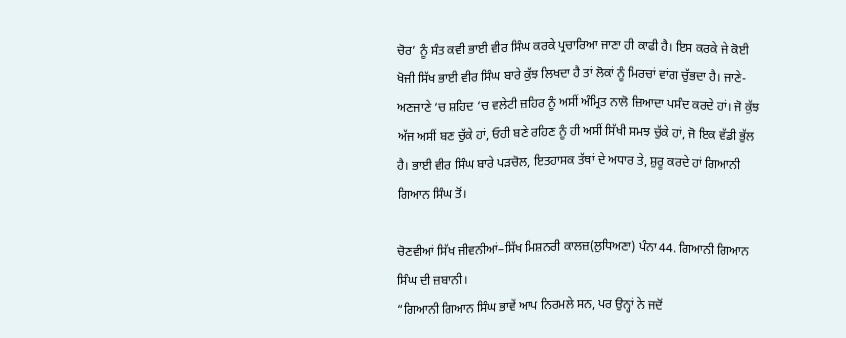ਚੋਰ’ ਨੂੰ ਸੰਤ ਕਵੀ ਭਾਈ ਵੀਰ ਸਿੰਘ ਕਰਕੇ ਪ੍ਰਚਾਰਿਆ ਜਾਣਾ ਹੀ ਕਾਫੀ ਹੈ। ਇਸ ਕਰਕੇ ਜੇ ਕੋਈ ਖੋਜੀ ਸਿੱਖ ਭਾਈ ਵੀਰ ਸਿੰਘ ਬਾਰੇ ਕੁੱਝ ਲਿਖਦਾ ਹੈ ਤਾਂ ਲੋਕਾਂ ਨੂੰ ਮਿਰਚਾਂ ਵਾਂਗ ਚੁੱਭਦਾ ਹੈ। ਜਾਣੇ-ਅਣਜਾਣੇ ‘ਚ ਸ਼ਹਿਦ ‘ਚ ਵਲੇਟੀ ਜ਼ਹਿਰ ਨੂੰ ਅਸੀਂ ਅੰਮ੍ਰਿਤ ਨਾਲੋ ਜ਼ਿਆਦਾ ਪਸੰਦ ਕਰਦੇ ਹਾਂ। ਜੋ ਕੁੱਝ ਅੱਜ ਅਸੀਂ ਬਣ ਚੁੱਕੇ ਹਾਂ, ਓਹੀ ਬਣੇ ਰਹਿਣ ਨੂੰ ਹੀ ਅਸੀਂ ਸਿੱਖੀ ਸਮਝ ਚੁੱਕੇ ਹਾਂ, ਜੋ ਇਕ ਵੱਡੀ ਭੁੱਲ ਹੈ। ਭਾਈ ਵੀਰ ਸਿੰਘ ਬਾਰੇ ਪੜਚੋਲ, ਇਤਹਾਸਕ ਤੱਥਾਂ ਦੇ ਅਧਾਰ ਤੇ, ਸ਼ੁਰੂ ਕਰਦੇ ਹਾਂ ਗਿਆਨੀ ਗਿਆਨ ਸਿੰਘ ਤੋਂ।

ਚੋਣਵੀਆਂ ਸਿੱਖ ਜੀਵਨੀਆਂ–ਸਿੱਖ ਮਿਸ਼ਨਰੀ ਕਾਲਜ਼(ਲੁਧਿਅਣਾ) ਪੰਨਾ 44. ਗਿਆਨੀ ਗਿਆਨ ਸਿੰਘ ਦੀ ਜ਼ਬਾਨੀ।
“ਗਿਆਨੀ ਗਿਆਨ ਸਿੰਘ ਭਾਵੇਂ ਆਪ ਨਿਰਮਲੇ ਸਨ, ਪਰ ਉਨ੍ਹਾਂ ਨੇ ਜਦੋਂ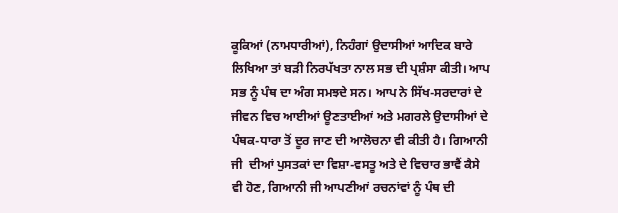ਕੂਕਿਆਂ (ਨਾਮਧਾਰੀਆਂ), ਨਿਹੰਗਾਂ ਉਦਾਸੀਆਂ ਆਦਿਕ ਬਾਰੇ ਲਿਖਿਆ ਤਾਂ ਬੜੀ ਨਿਰਪੱਖਤਾ ਨਾਲ ਸਭ ਦੀ ਪ੍ਰਸ਼ੰਸਾ ਕੀਤੀ। ਆਪ ਸਭ ਨੂੰ ਪੰਥ ਦਾ ਅੰਗ ਸਮਝਦੇ ਸਨ। ਆਪ ਨੇ ਸਿੱਖ-ਸਰਦਾਰਾਂ ਦੇ ਜੀਵਨ ਵਿਚ ਆਈਆਂ ਊਣਤਾਈਆਂ ਅਤੇ ਮਗਰਲੇ ਉਦਾਸੀਆਂ ਦੇ ਪੰਥਕ-ਧਾਰਾ ਤੋਂ ਦੂਰ ਜਾਣ ਦੀ ਆਲੋਚਨਾ ਵੀ ਕੀਤੀ ਹੈ। ਗਿਆਨੀ ਜੀ  ਦੀਆਂ ਪੁਸਤਕਾਂ ਦਾ ਵਿਸ਼ਾ-ਵਸਤੂ ਅਤੇ ਦੇ ਵਿਚਾਰ ਭਾਵੈਂ ਕੈਸੇ ਵੀ ਹੋਣ, ਗਿਆਨੀ ਜੀ ਆਪਣੀਆਂ ਰਚਨਾਂਵਾਂ ਨੂੰ ਪੰਥ ਦੀ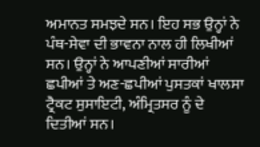ਅਮਾਨਤ ਸਮਝਦੇ ਸਨ। ਇਹ ਸਭ ਉਨ੍ਹਾਂ ਨੇ ਪੰਥ-ਸੇਵਾ ਦੀ ਭਾਵਨਾ ਨਾਲ ਹੀ ਲਿਖੀਆਂ ਸਨ। ਉਨ੍ਹਾਂ ਨੇ ਆਪਣੀਆਂ ਸਾਰੀਆਂ ਛਪੀਆਂ ਤੇ ਅਣ-ਛਪੀਆਂ ਪੁਸਤਕਾਂ ਖਾਲਸਾ ਟ੍ਰੈਕਟ ਸੁਸਾਇਟੀ, ਅੰਮ੍ਰਿਤਸਰ ਨੂੰ ਦੇ ਦਿਤੀਆਂ ਸਨ।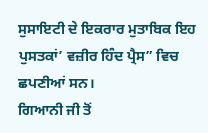ਸੁਸਾਇਟੀ ਦੇ ਇਕਰਾਰ ਮੁਤਾਬਿਕ ਇਹ ਪੁਸਤਕਾਂ’ ਵਜ਼ੀਰ ਹਿੰਦ ਪ੍ਰੈਸ” ਵਿਚ ਛਪਣੀਆਂ ਸਨ।
ਗਿਆਨੀ ਜੀ ਤੋਂ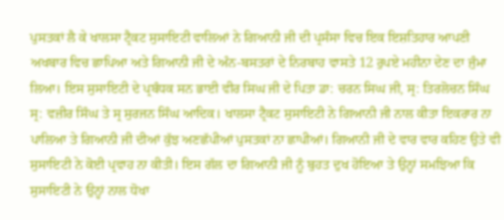ਪੁਸਤਕਾਂ ਲੈ ਕੇ ਖਾਲਸਾ ਟ੍ਰੈਕਟ ਸੁਸਾਇਟੀ ਵਾਲਿਆਂ ਨੇ ਗਿਆਨੀ ਜੀ ਦੀ ਪ੍ਰਸੰਸਾ ਵਿਚ ਇਕ ਇਸ਼ਤਿਹਾਰ ਆਪਣੀ ਅਖਬਾਰ ਵਿਚ ਛਾਪਿਆ ਅਤੇ ਗਿਆਨੀ ਜੀ ਦੇ ਅੰਨ-ਬਸਤਰਾਂ ਦੇ ਨਿਰਬਾਹ ਵਾਸਤੇ 12 ਰੁਪਏ ਮਹੀਨਾ ਦੇਣ ਦਾ ਜੁੰਮਾ ਲਿਆ। ਇਸ ਸੁਸਾਇਟੀ ਦੇ ਪ੍ਰਬੰਧਕ ਸਨ ਭਾਈ ਵੀਰ ਸਿਘ ਜੀ ਦੇ ਪਿਤਾ ਡਾ: ਚਰਨ ਸਿਘ ਜੀ, ਸ੍ਰ: ਤਿਰਲੋਚਨ ਸਿੰਘ ਸ੍ਰ: ਵਜ਼ੀਰ ਸਿੰਘ ਤੇ ਸ੍ਰ ਸੁਰਜਨ ਸਿੰਘ ਆਦਿਕ। ਖਾਲਸਾ ਟ੍ਰੈਕਟ ਸੁਸਾਇਟੀ ਨੇ ਗਿਆਨੀ ਜੀ ਨਾਲ ਕੀਤਾ ਇਕਰਾਰ ਨਾ ਪਾਲਿਆ ਤੇ ਗਿਆਨੀ ਜੀ ਦੀਆਂ ਕੁੱਝ ਅਣਛੱਪੀਆਂ ਪੁਸਤਕਾਂ ਨਾ ਛਾਪੀਆਂ। ਗਿਆਨੀ ਜੀ ਦੇ ਵਾਰ ਵਾਰ ਕਹਿਣ ਉਤੇ ਵੀ ਸੁਸਾਇਟੀ ਨੇ ਕੋਈ ਪ੍ਰਵਾਹ ਨਾ ਕੀਤੀ। ਇਸ ਗੱਲ ਦਾ ਗਿਆਨੀ ਜੀ ਨੂੰ ਬੁਹਤ ਦੁਖ ਹੋਇਆ ਤੇ ਉਨ੍ਹਾਂ ਸਮਝਿਆ ਕਿ ਸੁਸਾਇਟੀ ਨੇ ਉਨ੍ਹਾਂ ਨਾਲ ਧੋਖਾ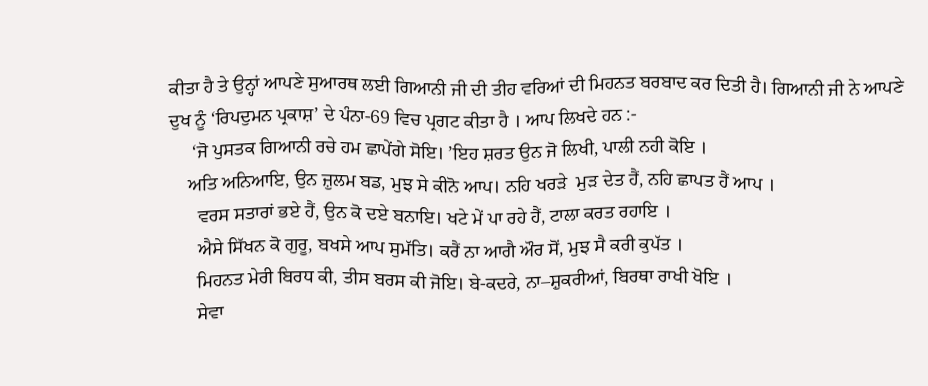ਕੀਤਾ ਹੈ ਤੇ ਉਨ੍ਹਾਂ ਆਪਣੇ ਸੁਆਰਥ ਲਈ ਗਿਆਨੀ ਜੀ ਦੀ ਤੀਹ ਵਰਿਆਂ ਦੀ ਮਿਹਨਤ ਬਰਬਾਦ ਕਰ ਦਿਤੀ ਹੈ। ਗਿਆਨੀ ਜੀ ਨੇ ਆਪਣੇ ਦੁਖ ਨੂੰ ‘ਰਿਪਦੁਮਨ ਪ੍ਰਕਾਸ਼’ ਦੇ ਪੰਨਾ-69 ਵਿਚ ਪ੍ਰਗਟ ਕੀਤਾ ਹੈ । ਆਪ ਲਿਖਦੇ ਹਨ :-
     ‘ਜੋ ਪੁਸਤਕ ਗਿਆਨੀ ਰਚੇ ਹਮ ਛਾਪੇਂਗੇ ਸੋਇ। ’ਇਹ ਸ਼ਰਤ ਉਨ ਜੋ ਲਿਖੀ, ਪਾਲੀ ਨਹੀ ਕੋਇ ।
    ਅਤਿ ਅਨਿਆਇ, ਉਨ ਜ਼ੁਲਮ ਬਡ, ਮੁਝ ਸੇ ਕੀਨੋ ਆਪ। ਨਹਿ ਖਰੜੇ  ਮੁੜ ਦੇਤ ਹੈਂ, ਨਹਿ ਛਾਪਤ ਹੈਂ ਆਪ ।
      ਵਰਸ ਸਤਾਰਾਂ ਭਏ ਹੈਂ, ਉਨ ਕੋ ਦਏ ਬਨਾਇ। ਖਟੇ ਮੇਂ ਪਾ ਰਹੇ ਹੈਂ, ਟਾਲਾ ਕਰਤ ਰਹਾਇ ।
      ਐਸੇ ਸਿੱਖਨ ਕੋ ਗੁਰੂ, ਬਖਸੇ ਆਪ ਸੁਮੱਤਿ। ਕਰੈਂ ਨਾ ਆਗੈ ਔਰ ਸੋਂ, ਮੁਝ ਸੈ ਕਰੀ ਕੁਪੱਤ ।
      ਮਿਹਨਤ ਮੇਰੀ ਬਿਰਧ ਕੀ, ਤੀਸ ਬਰਸ ਕੀ ਜੋਇ। ਬੇ-ਕਦਰੇ, ਨਾ–ਸ਼ੁਕਰੀਆਂ, ਬਿਰਥਾ ਰਾਖੀ ਖੋਇ ।
      ਸੇਵਾ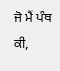ਜੋ ਮੈਂ ਪੰਥ ਕੀ,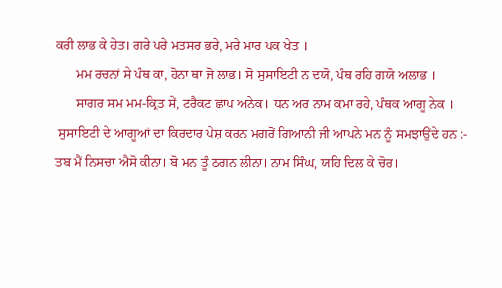ਕਰੀ ਲਾਭ ਕੇ ਹੇਤ। ਗਰੇ ਪਰੇ ਮਤਸਰ ਭਰੇ, ਮਰੇ ਮਾਰ ਪਕ ਖੇਤ ।
      ਮਮ ਰਚਨਾਂ ਸੇ ਪੰਥ ਕਾ, ਹੋਨਾ ਥਾ ਜੋ ਲਾਭ। ਸੋ ਸੁਸਾਇਟੀ ਨ ਦਯੋ, ਪੰਥ ਰਹਿ ਗਯੋ ਅਲਾਭ ।
      ਸਾਗਰ ਸਮ ਮਮ-ਕ੍ਰਿਤ ਸੇਂ, ਟਰੈਕਟ ਛਾਪ ਅਨੇਕ। ਧਨ ਅਰ ਨਾਮ ਕਮਾ ਰਹੇ, ਪੰਥਕ ਆਗੂ ਨੇਕ ।
 ਸੁਸਾਇਟੀ ਦੇ ਆਗੂਆਂ ਦਾ ਕਿਰਦਾਰ ਪੇਸ਼ ਕਰਨ ਮਗਰੋਂ ਗਿਆਨੀ ਜੀ ਆਪਨੇ ਮਨ ਨੂੰ ਸਮਝਾਉਂਦੇ ਹਨ :-
ਤਬ ਮੈਂ ਨਿਸਚਾ ਐਸੋ ਕੀਨਾ। ਬੋ ਮਨ ਤੂੰ ਠਗਨ ਲੀਨਾ। ਨਾਮ ਸਿੰਘ, ਯਹਿ ਦਿਲ ਕੇ ਚੋਰ।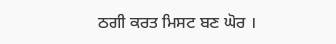ਠਗੀ ਕਰਤ ਮਿਸਟ ਬਣ ਘੋਰ ।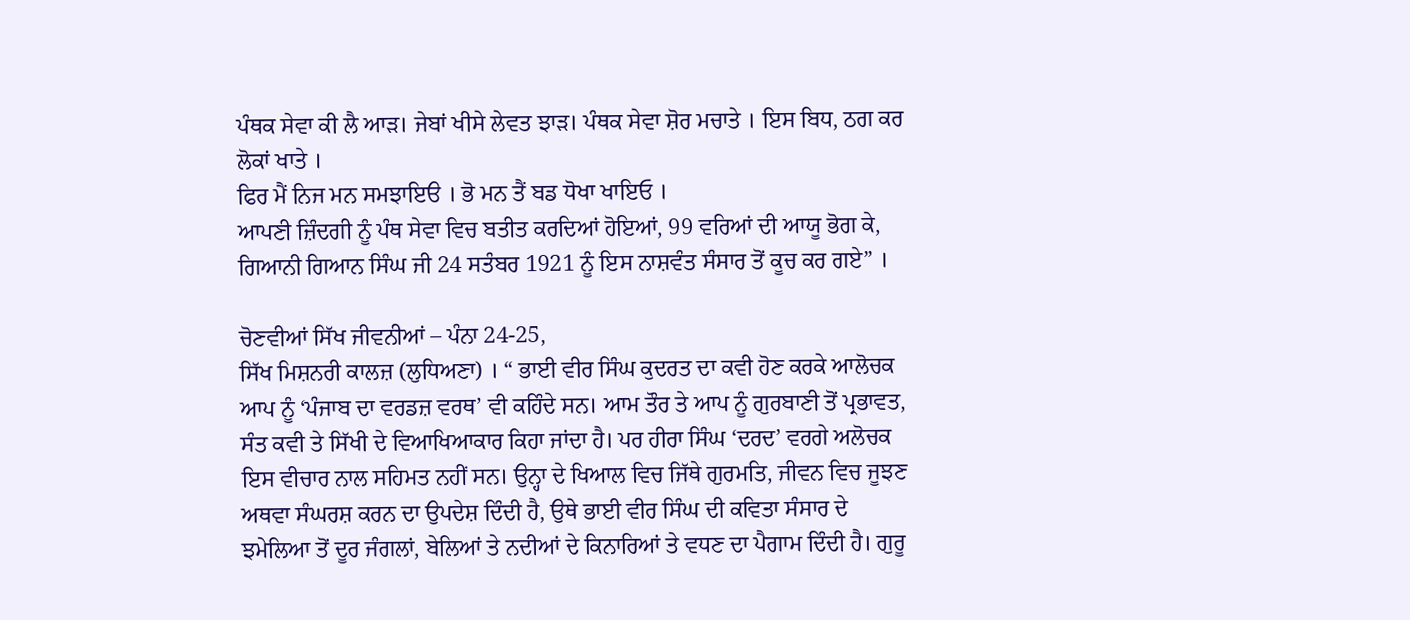ਪੰਥਕ ਸੇਵਾ ਕੀ ਲੈ ਆੜ। ਜੇਬਾਂ ਖੀਸੇ ਲੇਵਤ ਝਾੜ। ਪੰਥਕ ਸੇਵਾ ਸ਼ੋਰ ਮਚਾਤੇ । ਇਸ ਬਿਧ, ਠਗ ਕਰ ਲੋਕਾਂ ਖਾਤੇ ।
ਫਿਰ ਮੈਂ ਨਿਜ ਮਨ ਸਮਝਾਇੳ । ਭੋ ਮਨ ਤੈਂ ਬਡ ਧੋਖਾ ਖਾਇਓ ।
ਆਪਣੀ ਜ਼ਿੰਦਗੀ ਨੂੰ ਪੰਥ ਸੇਵਾ ਵਿਚ ਬਤੀਤ ਕਰਦਿਆਂ ਹੋਇਆਂ, 99 ਵਰਿਆਂ ਦੀ ਆਯੂ ਭੋਗ ਕੇ, ਗਿਆਨੀ ਗਿਆਨ ਸਿੰਘ ਜੀ 24 ਸਤੰਬਰ 1921 ਨੂੰ ਇਸ ਨਾਸ਼ਵੰਤ ਸੰਸਾਰ ਤੋਂ ਕੂਚ ਕਰ ਗਏ” ।

ਚੋਣਵੀਆਂ ਸਿੱਖ ਜੀਵਨੀਆਂ – ਪੰਨਾ 24-25,
ਸਿੱਖ ਮਿਸ਼ਨਰੀ ਕਾਲਜ਼ (ਲੁਧਿਅਣਾ) । “ ਭਾਈ ਵੀਰ ਸਿੰਘ ਕੁਦਰਤ ਦਾ ਕਵੀ ਹੋਣ ਕਰਕੇ ਆਲੋਚਕ ਆਪ ਨੂੰ ‘ਪੰਜਾਬ ਦਾ ਵਰਡਜ਼ ਵਰਥ’ ਵੀ ਕਹਿੰਦੇ ਸਨ। ਆਮ ਤੌਰ ਤੇ ਆਪ ਨੂੰ ਗੁਰਬਾਣੀ ਤੋਂ ਪ੍ਰਭਾਵਤ, ਸੰਤ ਕਵੀ ਤੇ ਸਿੱਖੀ ਦੇ ਵਿਆਖਿਆਕਾਰ ਕਿਹਾ ਜਾਂਦਾ ਹੈ। ਪਰ ਹੀਰਾ ਸਿੰਘ ‘ਦਰਦ’ ਵਰਗੇ ਅਲੋਚਕ ਇਸ ਵੀਚਾਰ ਨਾਲ ਸਹਿਮਤ ਨਹੀਂ ਸਨ। ਉਨ੍ਹਾ ਦੇ ਖਿਆਲ ਵਿਚ ਜਿੱਥੇ ਗੁਰਮਤਿ, ਜੀਵਨ ਵਿਚ ਜੂਝਣ ਅਥਵਾ ਸੰਘਰਸ਼ ਕਰਨ ਦਾ ਉਪਦੇਸ਼ ਦਿੰਦੀ ਹੈ, ਉਥੇ ਭਾਈ ਵੀਰ ਸਿੰਘ ਦੀ ਕਵਿਤਾ ਸੰਸਾਰ ਦੇ ਝਮੇਲਿਆ ਤੋਂ ਦੂਰ ਜੰਗਲਾਂ, ਬੇਲਿਆਂ ਤੇ ਨਦੀਆਂ ਦੇ ਕਿਨਾਰਿਆਂ ਤੇ ਵਧਣ ਦਾ ਪੈਗਾਮ ਦਿੰਦੀ ਹੈ। ਗੁਰੂ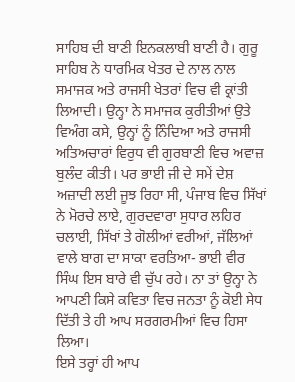ਸਾਹਿਬ ਦੀ ਬਾਣੀ ਇਨਕਲਾਬੀ ਬਾਣੀ ਹੈ। ਗੁਰੂ ਸਾਹਿਬ ਨੇ ਧਾਰਮਿਕ ਖੇਤਰ ਦੇ ਨਾਲ ਨਾਲ ਸਮਾਜਕ ਅਤੇ ਰਾਜਸੀ ਖੇਤਰਾਂ ਵਿਚ ਵੀ ਕ੍ਰਾਂਤੀ ਲਿਆਦੀ। ਉਨ੍ਹਾ ਨੇ ਸਮਾਜਕ ਕੁਰੀਤੀਆਂ ਉਤੇ ਵਿਅੰਗ ਕਸੇ, ਉਨ੍ਹਾਂ ਨੂੰ ਨਿੰਦਿਆ ਅਤੇ ਰਾਜਸੀ ਅਤਿਅਚਾਰਾਂ ਵਿਰੁਧ ਵੀ ਗੁਰਬਾਣੀ ਵਿਚ ਅਵਾਜ਼ ਬੁਲੰਦ ਕੀਤੀ। ਪਰ ਭਾਈ ਜੀ ਦੇ ਸਮੇਂ ਦੇਸ਼ ਅਜ਼ਾਦੀ ਲਈ ਜੂਝ ਰਿਹਾ ਸੀ, ਪੰਜਾਬ ਵਿਚ ਸਿੱਖਾਂ ਨੇ ਮੋਰਚੇ ਲਾਏ, ਗੁਰਦਵਾਰਾ ਸੁਧਾਰ ਲਹਿਰ ਚਲਾਈ, ਸਿੱਖਾਂ ਤੇ ਗੋਲੀਆਂ ਵਰੀਆਂ, ਜੱਲਿਆਂ ਵਾਲੇ ਬਾਗ ਦਾ ਸਾਕਾ ਵਰਤਿਆ- ਭਾਈ ਵੀਰ ਸਿੰਘ ਇਸ ਬਾਰੇ ਵੀ ਚੁੱਪ ਰਹੇ। ਨਾ ਤਾਂ ਉਨ੍ਹਾ ਨੇ ਆਪਣੀ ਕਿਸੇ ਕਵਿਤਾ ਵਿਚ ਜਨਤਾ ਨੂੰ ਕੋਈ ਸੇਧ ਦਿੱਤੀ ਤੇ ਹੀ ਆਪ ਸਰਗਰਮੀਆਂ ਵਿਚ ਹਿਸਾ ਲਿਆ।
ਇਸੇ ਤਰ੍ਹਾਂ ਹੀ ਆਪ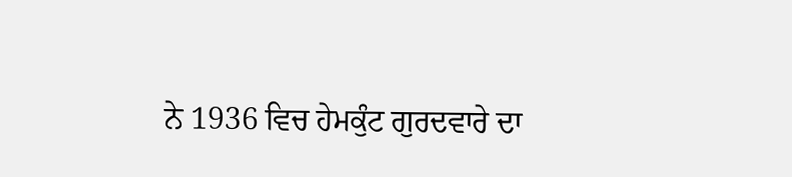ਨੇ 1936 ਵਿਚ ਹੇਮਕੁੰਟ ਗੁਰਦਵਾਰੇ ਦਾ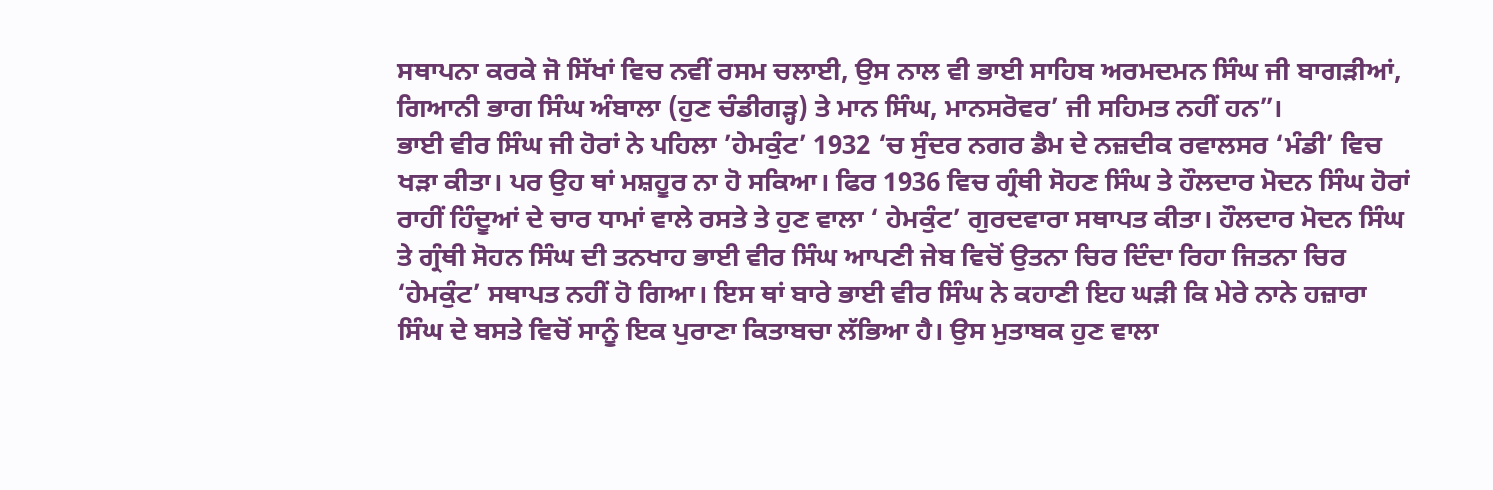ਸਥਾਪਨਾ ਕਰਕੇ ਜੋ ਸਿੱਖਾਂ ਵਿਚ ਨਵੀਂ ਰਸਮ ਚਲਾਈ, ਉਸ ਨਾਲ ਵੀ ਭਾਈ ਸਾਹਿਬ ਅਰਮਦਮਨ ਸਿੰਘ ਜੀ ਬਾਗੜੀਆਂ, ਗਿਆਨੀ ਭਾਗ ਸਿੰਘ ਅੰਬਾਲਾ (ਹੁਣ ਚੰਡੀਗੜ੍ਹ) ਤੇ ਮਾਨ ਸਿੰਘ, ਮਾਨਸਰੋਵਰ’ ਜੀ ਸਹਿਮਤ ਨਹੀਂ ਹਨ”।
ਭਾਈ ਵੀਰ ਸਿੰਘ ਜੀ ਹੋਰਾਂ ਨੇ ਪਹਿਲਾ ’ਹੇਮਕੁੰਟ’ 1932 ‘ਚ ਸੁੰਦਰ ਨਗਰ ਡੈਮ ਦੇ ਨਜ਼ਦੀਕ ਰਵਾਲਸਰ ‘ਮੰਡੀ’ ਵਿਚ ਖੜਾ ਕੀਤਾ। ਪਰ ਉਹ ਥਾਂ ਮਸ਼ਹੂਰ ਨਾ ਹੋ ਸਕਿਆ। ਫਿਰ 1936 ਵਿਚ ਗ੍ਰੰਥੀ ਸੋਹਣ ਸਿੰਘ ਤੇ ਹੌਲਦਾਰ ਮੋਦਨ ਸਿੰਘ ਹੋਰਾਂ ਰਾਹੀਂ ਹਿੰਦੂਆਂ ਦੇ ਚਾਰ ਧਾਮਾਂ ਵਾਲੇ ਰਸਤੇ ਤੇ ਹੁਣ ਵਾਲਾ ‘ ਹੇਮਕੁੰਟ’ ਗੁਰਦਵਾਰਾ ਸਥਾਪਤ ਕੀਤਾ। ਹੌਲਦਾਰ ਮੋਦਨ ਸਿੰਘ ਤੇ ਗ੍ਰੰਥੀ ਸੋਹਨ ਸਿੰਘ ਦੀ ਤਨਖਾਹ ਭਾਈ ਵੀਰ ਸਿੰਘ ਆਪਣੀ ਜੇਬ ਵਿਚੋਂ ਉਤਨਾ ਚਿਰ ਦਿੰਦਾ ਰਿਹਾ ਜਿਤਨਾ ਚਿਰ ‘ਹੇਮਕੁੰਟ’ ਸਥਾਪਤ ਨਹੀਂ ਹੋ ਗਿਆ। ਇਸ ਥਾਂ ਬਾਰੇ ਭਾਈ ਵੀਰ ਸਿੰਘ ਨੇ ਕਹਾਣੀ ਇਹ ਘੜੀ ਕਿ ਮੇਰੇ ਨਾਨੇ ਹਜ਼ਾਰਾ ਸਿੰਘ ਦੇ ਬਸਤੇ ਵਿਚੋਂ ਸਾਨੂੰ ਇਕ ਪੁਰਾਣਾ ਕਿਤਾਬਚਾ ਲੱਭਿਆ ਹੈ। ਉਸ ਮੁਤਾਬਕ ਹੁਣ ਵਾਲਾ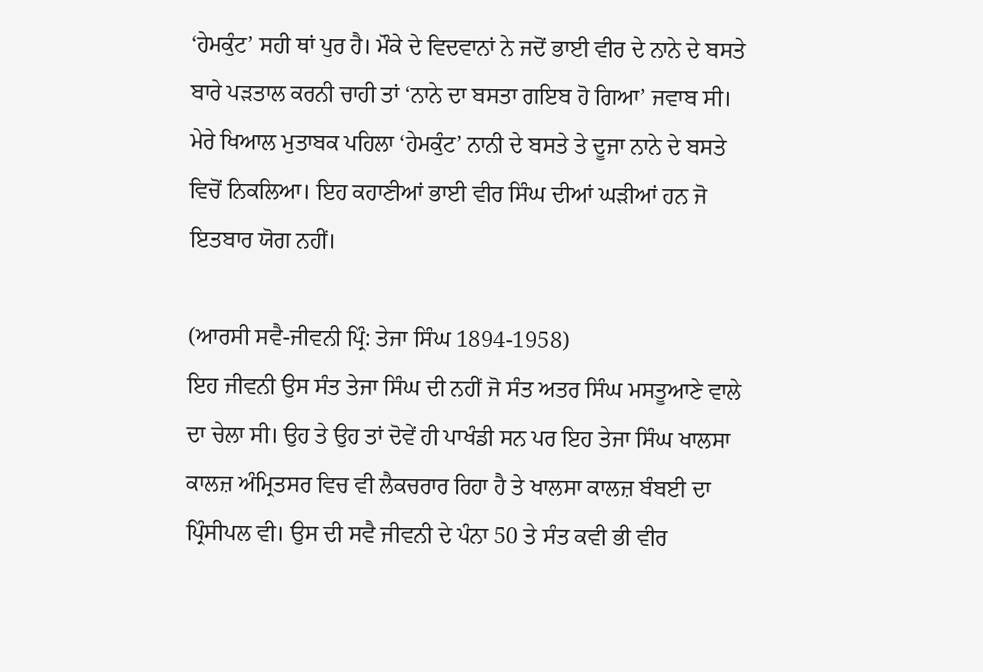‘ਹੇਮਕੁੰਟ’ ਸਹੀ ਥਾਂ ਪੁਰ ਹੈ। ਮੌਕੇ ਦੇ ਵਿਦਵਾਨਾਂ ਨੇ ਜਦੋਂ ਭਾਈ ਵੀਰ ਦੇ ਨਾਨੇ ਦੇ ਬਸਤੇ ਬਾਰੇ ਪੜਤਾਲ ਕਰਨੀ ਚਾਹੀ ਤਾਂ ‘ਨਾਨੇ ਦਾ ਬਸਤਾ ਗਇਬ ਹੋ ਗਿਆ’ ਜਵਾਬ ਸੀ।
ਮੇਰੇ ਖਿਆਲ ਮੁਤਾਬਕ ਪਹਿਲਾ ‘ਹੇਮਕੁੰਟ’ ਨਾਨੀ ਦੇ ਬਸਤੇ ਤੇ ਦੂਜਾ ਨਾਨੇ ਦੇ ਬਸਤੇ ਵਿਚੋਂ ਨਿਕਲਿਆ। ਇਹ ਕਹਾਣੀਆਂ ਭਾਈ ਵੀਰ ਸਿੰਘ ਦੀਆਂ ਘੜੀਆਂ ਹਨ ਜੋ ਇਤਬਾਰ ਯੋਗ ਨਹੀਂ।

(ਆਰਸੀ ਸਵੈ-ਜੀਵਨੀ ਪ੍ਰਿੰ: ਤੇਜਾ ਸਿੰਘ 1894-1958)
ਇਹ ਜੀਵਨੀ ਉਸ ਸੰਤ ਤੇਜਾ ਸਿੰਘ ਦੀ ਨਹੀਂ ਜੋ ਸੰਤ ਅਤਰ ਸਿੰਘ ਮਸਤੂਆਣੇ ਵਾਲੇ ਦਾ ਚੇਲਾ ਸੀ। ਉਹ ਤੇ ਉਹ ਤਾਂ ਦੋਵੇਂ ਹੀ ਪਾਖੰਡੀ ਸਨ ਪਰ ਇਹ ਤੇਜਾ ਸਿੰਘ ਖਾਲਸਾ ਕਾਲਜ਼ ਅੰਮ੍ਰਿਤਸਰ ਵਿਚ ਵੀ ਲੈਕਚਰਾਰ ਰਿਹਾ ਹੈ ਤੇ ਖਾਲਸਾ ਕਾਲਜ਼ ਬੰਬਈ ਦਾ ਪ੍ਰਿੰਸੀਪਲ ਵੀ। ਉਸ ਦੀ ਸਵੈ ਜੀਵਨੀ ਦੇ ਪੰਨਾ 50 ਤੇ ਸੰਤ ਕਵੀ ਭੀ ਵੀਰ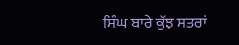ਸਿੰਘ ਬਾਰੇ ਕੁੱਝ ਸਤਰਾਂ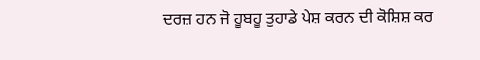ਦਰਜ਼ ਹਨ ਜੋ ਹੂਬਹੂ ਤੁਹਾਡੇ ਪੇਸ਼ ਕਰਨ ਦੀ ਕੋਸ਼ਿਸ਼ ਕਰ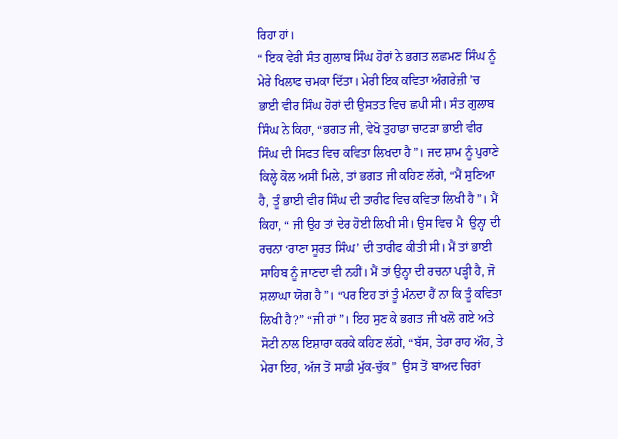ਰਿਹਾ ਹਾਂ।
“ ਇਕ ਵੇਰੀ ਸੰਤ ਗੁਲਾਬ ਸਿੰਘ ਹੋਰਾਂ ਨੇ ਭਗਤ ਲਛਮਣ ਸਿੰਘ ਨੂੰ ਮੇਰੇ ਖਿਲਾਫ ਚਮਕਾ ਦਿੱਤਾ। ਮੇਰੀ ਇਕ ਕਵਿਤਾ ਅੰਗਰੇਜ਼ੀ ’ਚ ਭਾਈ ਵੀਰ ਸਿੰਘ ਹੋਰਾਂ ਦੀ ਉਸਤਤ ਵਿਚ ਛਪੀ ਸੀ। ਸੰਤ ਗੁਲਾਬ ਸਿੰਘ ਨੇ ਕਿਹਾ, “ਭਗਤ ਜੀ, ਵੇਖੋ ਤੁਹਾਡਾ ਚਾਟੜਾ ਭਾਈ ਵੀਰ ਸਿੰਘ ਦੀ ਸਿਫਤ ਵਿਚ ਕਵਿਤਾ ਲਿਖਦਾ ਹੈ”। ਜਦ ਸ਼ਾਮ ਨੂੰ ਪੁਰਾਣੇ ਕਿਲ੍ਹੇ ਕੋਲ ਅਸੀਂ ਮਿਲੇ, ਤਾਂ ਭਗਤ ਜੀ ਕਹਿਣ ਲੱਗੇ, “ਮੈਂ ਸੁਣਿਆ ਹੈ, ਤੂੰ ਭਾਈ ਵੀਰ ਸਿੰਘ ਦੀ ਤਾਰੀਫ ਵਿਚ ਕਵਿਤਾ ਲਿਖੀ ਹੈ”। ਮੈਂ ਕਿਹਾ, “ ਜੀ ਉਹ ਤਾਂ ਦੇਰ ਹੋਈ ਲਿਖੀ ਸੀ। ਉਸ ਵਿਚ ਮੈ  ਉਨ੍ਹਾ ਦੀ ਰਚਨਾ ‘ਰਾਣਾ ਸੂਰਤ ਸਿੰਘ’ ਦੀ ਤਾਰੀਫ ਕੀਤੀ ਸੀ। ਮੈਂ ਤਾਂ ਭਾਈ ਸਾਹਿਬ ਨੂੰ ਜਾਣਦਾ ਵੀ ਨਹੀਂ। ਮੈਂ ਤਾਂ ਉਨ੍ਹਾ ਦੀ ਰਚਨਾ ਪੜ੍ਹੀ ਹੈ, ਜੋ ਸ਼ਲਾਘਾ ਯੋਗ ਹੈ”। “ਪਰ ਇਹ ਤਾਂ ਤੂੰ ਮੰਨਦਾ ਹੈਂ ਨਾ ਕਿ ਤੂੰ ਕਵਿਤਾ ਲਿਖੀ ਹੈ?” “ਜੀ ਹਾਂ”। ਇਹ ਸੁਣ ਕੇ ਭਗਤ ਜੀ ਖਲੋ ਗਏ ਅਤੇ ਸੋਟੀ ਨਾਲ ਇਸ਼ਾਰਾ ਕਰਕੇ ਕਹਿਣ ਲੱਗੇ, “ਬੱਸ, ਤੇਰਾ ਰਾਹ ਔਹ, ਤੇ ਮੇਰਾ ਇਹ, ਅੱਜ ਤੋਂ ਸਾਡੀ ਮੁੱਕ-ਚੁੱਕ”  ਉਸ ਤੋਂ ਬਾਅਦ ਚਿਰਾਂ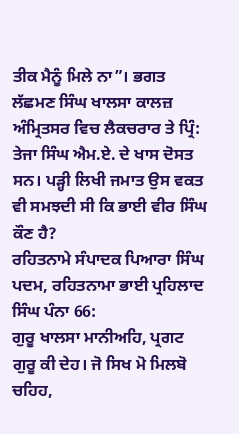ਤੀਕ ਮੈਨੂੰ ਮਿਲੇ ਨਾ”। ਭਗਤ ਲੱਛਮਣ ਸਿੰਘ ਖਾਲਸਾ ਕਾਲਜ਼ ਅੰਮ੍ਰਿਤਸਰ ਵਿਚ ਲੈਕਚਰਾਰ ਤੇ ਪ੍ਰਿੰ: ਤੇਜਾ ਸਿੰਘ ਐਮ.ਏ. ਦੇ ਖਾਸ ਦੋਸਤ ਸਨ। ਪੜ੍ਹੀ ਲਿਖੀ ਜਮਾਤ ਉਸ ਵਕਤ ਵੀ ਸਮਝਦੀ ਸੀ ਕਿ ਭਾਈ ਵੀਰ ਸਿੰਘ ਕੌਣ ਹੈ?
ਰਹਿਤਨਾਮੇ ਸੰਪਾਦਕ ਪਿਆਰਾ ਸਿੰਘ ਪਦਮ, ਰਹਿਤਨਾਮਾ ਭਾਈ ਪ੍ਰਹਿਲਾਦ ਸਿੰਘ ਪੰਨਾ 66:
ਗੁਰੂ ਖਾਲਸਾ ਮਾਨੀਅਹਿ, ਪ੍ਰਗਟ ਗੁਰੂ ਕੀ ਦੇਹ। ਜੋ ਸਿਖ ਮੋ ਮਿਲਬੋ ਚਹਿਹ,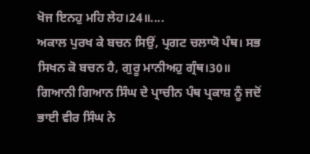ਖੋਜ ਇਨਹੁ ਮਹਿ ਲੇਹ।24॥....
ਅਕਾਲ ਪੁਰਖ ਕੇ ਬਚਨ ਸਿਉਂ, ਪ੍ਰਗਟ ਚਲਾਯੋ ਪੰਥ। ਸਭ ਸਿਖਨ ਕੋ ਬਚਨ ਹੈ, ਗੁਰੂ ਮਾਨੀਅਹੁ ਗ੍ਰੰਥ।30॥
ਗਿਆਨੀ ਗਿਆਨ ਸਿੰਘ ਦੇ ਪ੍ਰਾਚੀਨ ਪੰਥ ਪ੍ਰਕਾਸ਼ ਨੂੰ ਜਦੋਂ ਭਾਈ ਵੀਰ ਸਿੰਘ ਨੇ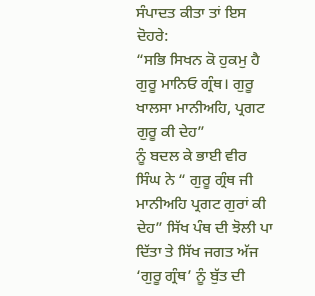ਸੰਪਾਦਤ ਕੀਤਾ ਤਾਂ ਇਸ ਦੋਹਰੇ:
“ਸਭਿ ਸਿਖਨ ਕੋ ਹੁਕਮੁ ਹੈ ਗੁਰੂ ਮਾਨਿਓ ਗ੍ਰੰਥ। ਗੁਰੂ ਖਾਲਸਾ ਮਾਨੀਅਹਿ, ਪ੍ਰਗਟ ਗੁਰੂ ਕੀ ਦੇਹ”
ਨੂੰ ਬਦਲ ਕੇ ਭਾਈ ਵੀਰ ਸਿੰਘ ਨੇ “ ਗੁਰੂ ਗ੍ਰੰਥ ਜੀ ਮਾਨੀਅਹਿ ਪ੍ਰਗਟ ਗੁਰਾਂ ਕੀ ਦੇਹ” ਸਿੱਖ ਪੰਥ ਦੀ ਝੋਲੀ ਪਾ ਦਿੱਤਾ ਤੇ ਸਿੱਖ ਜਗਤ ਅੱਜ ‘ਗੁਰੂ ਗ੍ਰੰਥ’ ਨੂੰ ਬੁੱਤ ਦੀ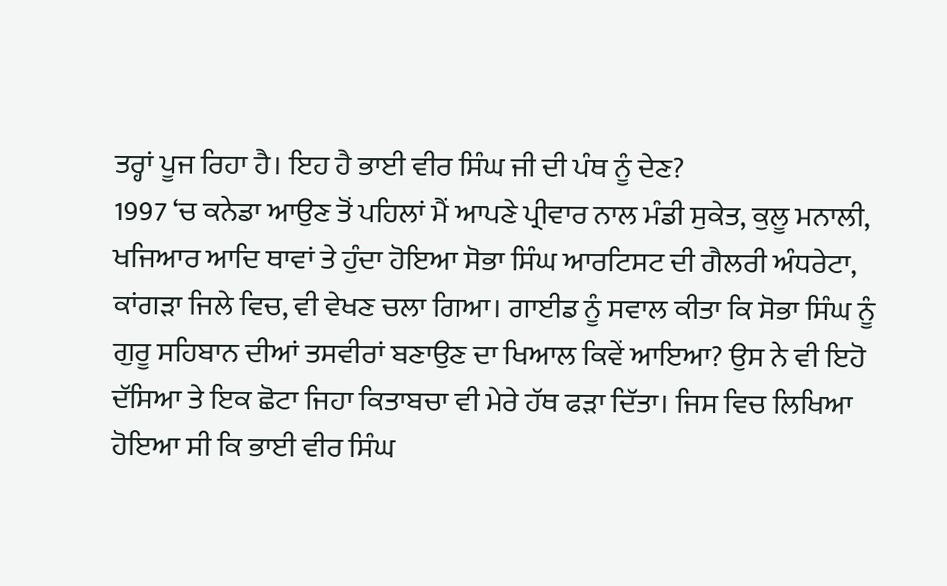ਤਰ੍ਹਾਂ ਪੂਜ ਰਿਹਾ ਹੈ। ਇਹ ਹੈ ਭਾਈ ਵੀਰ ਸਿੰਘ ਜੀ ਦੀ ਪੰਥ ਨੂੰ ਦੇਣ?
1997 ‘ਚ ਕਨੇਡਾ ਆਉਣ ਤੋਂ ਪਹਿਲਾਂ ਮੈਂ ਆਪਣੇ ਪ੍ਰੀਵਾਰ ਨਾਲ ਮੰਡੀ ਸੁਕੇਤ, ਕੁਲੂ ਮਨਾਲੀ, ਖਜਿਆਰ ਆਦਿ ਥਾਵਾਂ ਤੇ ਹੁੰਦਾ ਹੋਇਆ ਸੋਭਾ ਸਿੰਘ ਆਰਟਿਸਟ ਦੀ ਗੈਲਰੀ ਅੰਧਰੇਟਾ, ਕਾਂਗੜਾ ਜਿਲੇ ਵਿਚ, ਵੀ ਵੇਖਣ ਚਲਾ ਗਿਆ। ਗਾਈਡ ਨੂੰ ਸਵਾਲ ਕੀਤਾ ਕਿ ਸੋਭਾ ਸਿੰਘ ਨੂੰ ਗੁਰੂ ਸਹਿਬਾਨ ਦੀਆਂ ਤਸਵੀਰਾਂ ਬਣਾਉਣ ਦਾ ਖਿਆਲ ਕਿਵੇਂ ਆਇਆ? ਉਸ ਨੇ ਵੀ ਇਹੋ ਦੱਸਿਆ ਤੇ ਇਕ ਛੋਟਾ ਜਿਹਾ ਕਿਤਾਬਚਾ ਵੀ ਮੇਰੇ ਹੱਥ ਫੜਾ ਦਿੱਤਾ। ਜਿਸ ਵਿਚ ਲਿਖਿਆ ਹੋਇਆ ਸੀ ਕਿ ਭਾਈ ਵੀਰ ਸਿੰਘ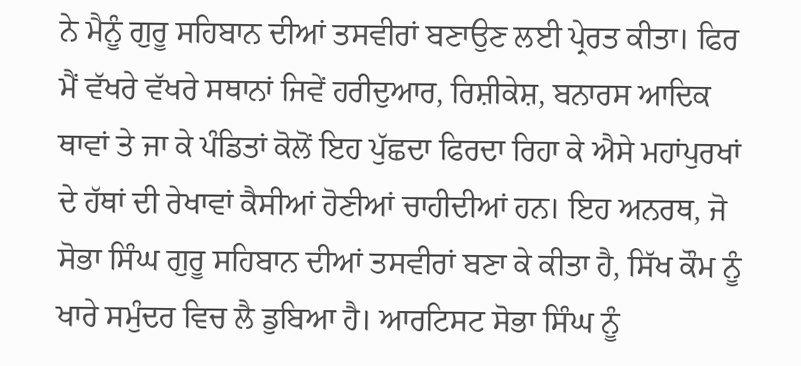ਨੇ ਮੈਨੂੰ ਗੁਰੂ ਸਹਿਬਾਨ ਦੀਆਂ ਤਸਵੀਰਾਂ ਬਣਾਉਣ ਲਈ ਪ੍ਰੇਰਤ ਕੀਤਾ। ਫਿਰ ਮੈਂ ਵੱਖਰੇ ਵੱਖਰੇ ਸਥਾਨਾਂ ਜਿਵੇਂ ਹਰੀਦੁਆਰ, ਰਿਸ਼ੀਕੇਸ਼, ਬਨਾਰਸ ਆਦਿਕ ਥਾਵਾਂ ਤੇ ਜਾ ਕੇ ਪੰਡਿਤਾਂ ਕੋਲੋਂ ਇਹ ਪੁੱਛਦਾ ਫਿਰਦਾ ਰਿਹਾ ਕੇ ਐਸੇ ਮਹਾਂਪੁਰਖਾਂ ਦੇ ਹੱਥਾਂ ਦੀ ਰੇਖਾਵਾਂ ਕੈਸੀਆਂ ਹੋਣੀਆਂ ਚਾਹੀਦੀਆਂ ਹਨ। ਇਹ ਅਨਰਥ, ਜੋ ਸੋਭਾ ਸਿੰਘ ਗੁਰੂ ਸਹਿਬਾਨ ਦੀਆਂ ਤਸਵੀਰਾਂ ਬਣਾ ਕੇ ਕੀਤਾ ਹੈ, ਸਿੱਖ ਕੌਮ ਨੂੰ ਖਾਰੇ ਸਮੁੰਦਰ ਵਿਚ ਲੈ ਡੁਬਿਆ ਹੈ। ਆਰਟਿਸਟ ਸੋਭਾ ਸਿੰਘ ਨੂੰ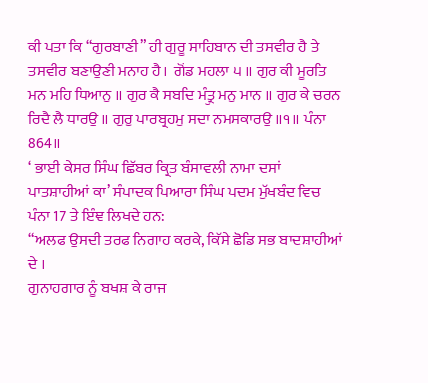ਕੀ ਪਤਾ ਕਿ “ਗੁਰਬਾਣੀ” ਹੀ ਗੁਰੂ ਸਾਹਿਬਾਨ ਦੀ ਤਸਵੀਰ ਹੈ ਤੇ ਤਸਵੀਰ ਬਣਾਉਣੀ ਮਨਾਹ ਹੈ।  ਗੋਂਡ ਮਹਲਾ ੫ ॥ ਗੁਰ ਕੀ ਮੂਰਤਿ ਮਨ ਮਹਿ ਧਿਆਨੁ ॥ ਗੁਰ ਕੈ ਸਬਦਿ ਮੰਤ੍ਰੁ ਮਨੁ ਮਾਨ ॥ ਗੁਰ ਕੇ ਚਰਨ ਰਿਦੈ ਲੈ ਧਾਰਉ ॥ ਗੁਰੁ ਪਾਰਬ੍ਰਹਮੁ ਸਦਾ ਨਮਸਕਾਰਉ ॥੧॥ ਪੰਨਾ 864॥
‘ ਭਾਈ ਕੇਸਰ ਸਿੰਘ ਛਿੱਬਰ ਕ੍ਰਿਤ ਬੰਸਾਵਲੀ ਨਾਮਾ ਦਸਾਂ ਪਾਤਸ਼ਾਹੀਆਂ ਕਾ’ ਸੰਪਾਦਕ ਪਿਆਰਾ ਸਿੰਘ ਪਦਮ ਮੁੱਖਬੰਦ ਵਿਚ ਪੰਨਾ 17 ਤੇ ਇੰਞ ਲਿਖਦੇ ਹਨ:
“ਅਲਫ ਉਸਦੀ ਤਰਫ ਨਿਗਾਹ ਕਰਕੇ, ਕਿੱਸੇ ਛੋਡਿ ਸਭ ਬਾਦਸ਼ਾਹੀਆਂ ਦੇ ।
ਗੁਨਾਹਗਾਰ ਨੂੰ ਬਖਸ਼ ਕੇ ਰਾਜ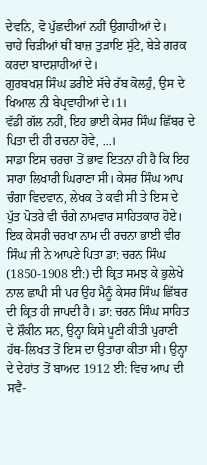ਦੇਵਨਿ, ਵੋ ਪੁੱਛਦੀਆਂ ਨਹੀਂ ਉਗਾਹੀਆਂ ਦੇ।
ਚਾਹੇ ਚਿੜੀਆਂ ਥੀਂ ਬਾਜ਼ ਤੁੜਾਇ ਸੁੱਟੇ, ਬੇੜੇ ਗਰਕ ਕਰਦਾ ਬਾਦਸ਼ਾਹੀਆਂ ਦੇ।
ਗੁਰਬਖਸ਼ ਸਿੰਘ ਡਰੀਏ ਸੱਚੇ ਰੱਬ ਕੋਲਹੁੰ, ਉਸ ਦੇ ਖਿਆਲ ਨੀ ਬੇਪ੍ਰਵਾਹੀਆਂ ਦੇ।1।
ਵੱਡੀ ਗੱਲ ਨਹੀਂ, ਇਹ ਭਾਈ ਕੇਸਰ ਸਿੰਘ ਛਿੱਬਰ ਦੇ ਪਿਤਾ ਦੀ ਹੀ ਰਚਨਾ ਹੋਵੇ, ...।
ਸਾਡਾ ਇਸ ਚਰਚਾ ਤੋਂ ਭਾਵ ਇਤਨਾ ਹੀ ਹੈ ਕਿ ਇਹ ਸਾਰਾ ਲਿਖਾਰੀ ਘਿਰਾਣਾ ਸੀ। ਕੇਸਰ ਸਿੰਘ ਆਪ ਚੰਗਾ ਵਿਦਵਾਨ, ਲੇਖਕ ਤੇ ਕਵੀ ਸੀ ਤੇ ਇਸ ਦੇ ਪੁੱਤ ਪੋਤਰੇ ਵੀ ਚੰਗੇ ਨਾਮਵਾਰ ਸਾਹਿਤਕਾਰ ਹੋਏ।
ਇਕ ਕੇਸਰੀ ਚਰਖਾ ਨਾਮ ਦੀ ਰਚਨਾ ਭਾਈ ਵੀਰ ਸਿੰਘ ਜੀ ਨੇ ਆਪਣੇ ਪਿਤਾ ਡਾ: ਚਰਨ ਸਿੰਘ (1850-1908 ਈ:) ਦੀ ਕ੍ਰਿਤ ਸਮਝ ਕੇ ਭੁਲੇਖੇ ਨਾਲ ਛਾਪੀ ਸੀ ਪਰ ਉਹ ਮੈਨੂੰ ਕੇਸਰ ਸਿੰਘ ਛਿੱਬਰ ਦੀ ਕ੍ਰਿਤ ਹੀ ਜਾਪਦੀ ਹੈ। ਡਾ: ਚਰਨ ਸਿੰਘ ਸਾਹਿਤ ਦੇ ਸ਼ੌਕੀਨ ਸਨ, ਉਨ੍ਹਾ ਕਿਸੇ ਪੂਣੀ ਕੀਤੀ ਪੁਰਾਣੀ ਹੱਥ-ਲਿਖਤ ਤੋਂ ਇਸ ਦਾ ਉਤਾਰਾ ਕੀਤਾ ਸੀ। ਉਨ੍ਹਾ ਦੇ ਦੇਹਾਂਤ ਤੋਂ ਬਾਅਦ 1912 ਈ: ਵਿਚ ਆਪ ਦੀ ਸਵੈ-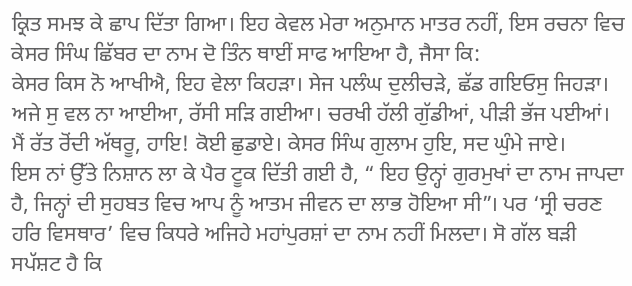ਕ੍ਰਿਤ ਸਮਝ ਕੇ ਛਾਪ ਦਿੱਤਾ ਗਿਆ। ਇਹ ਕੇਵਲ ਮੇਰਾ ਅਨੁਮਾਨ ਮਾਤਰ ਨਹੀਂ, ਇਸ ਰਚਨਾ ਵਿਚ ਕੇਸਰ ਸਿੰਘ ਛਿੱਬਰ ਦਾ ਨਾਮ ਦੋ ਤਿੰਨ ਥਾਈਂ ਸਾਫ ਆਇਆ ਹੈ, ਜੈਸਾ ਕਿ:
ਕੇਸਰ ਕਿਸ ਨੋ ਆਖੀਐ, ਇਹ ਵੇਲਾ ਕਿਹੜਾ। ਸੇਜ ਪਲੰਘ ਦੁਲੀਚੜੇ, ਛੱਡ ਗਇਓਸੁ ਜਿਹੜਾ।
ਅਜੇ ਸੁ ਵਲ ਨਾ ਆਈਆ, ਰੱਸੀ ਸੜਿ ਗਈਆ। ਚਰਖੀ ਹੱਲੀ ਗੁੱਡੀਆਂ, ਪੀੜੀ ਭੱਜ ਪਈਆਂ।
ਮੈਂ ਰੱਤ ਰੋਂਦੀ ਅੱਥਰੂ, ਹਾਇ! ਕੋਈ ਛੁਡਾਏ। ਕੇਸਰ ਸਿੰਘ ਗੁਲਾਮ ਹੁਇ, ਸਦ ਘੁੰਮੇ ਜਾਏ।
ਇਸ ਨਾਂ ਉੱਤੇ ਨਿਸ਼ਾਨ ਲਾ ਕੇ ਪੈਰ ਟੂਕ ਦਿੱਤੀ ਗਈ ਹੈ, “ ਇਹ ਉਨ੍ਹਾਂ ਗੁਰਮੁਖਾਂ ਦਾ ਨਾਮ ਜਾਪਦਾ ਹੈ, ਜਿਨ੍ਹਾਂ ਦੀ ਸੁਹਬਤ ਵਿਚ ਆਪ ਨੂੰ ਆਤਮ ਜੀਵਨ ਦਾ ਲਾਭ ਹੋਇਆ ਸੀ”। ਪਰ ‘ਸ੍ਰੀ ਚਰਣ ਹਰਿ ਵਿਸਥਾਰ’ ਵਿਚ ਕਿਧਰੇ ਅਜਿਹੇ ਮਹਾਂਪੁਰਸ਼ਾਂ ਦਾ ਨਾਮ ਨਹੀਂ ਮਿਲਦਾ। ਸੋ ਗੱਲ ਬੜੀ ਸਪੱਸ਼ਟ ਹੈ ਕਿ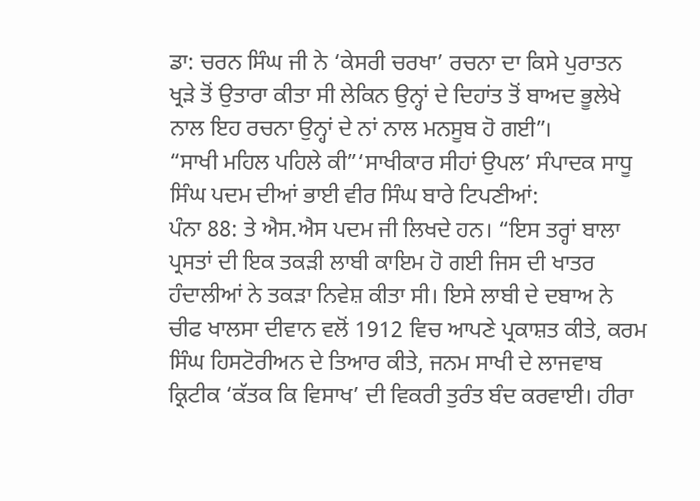ਡਾ: ਚਰਨ ਸਿੰਘ ਜੀ ਨੇ ‘ਕੇਸਰੀ ਚਰਖਾ’ ਰਚਨਾ ਦਾ ਕਿਸੇ ਪੁਰਾਤਨ ਖ੍ਰੜੇ ਤੋਂ ਉਤਾਰਾ ਕੀਤਾ ਸੀ ਲੇਕਿਨ ਉਨ੍ਹਾਂ ਦੇ ਦਿਹਾਂਤ ਤੋਂ ਬਾਅਦ ਭੂਲੇਖੇ ਨਾਲ ਇਹ ਰਚਨਾ ਉਨ੍ਹਾਂ ਦੇ ਨਾਂ ਨਾਲ ਮਨਸੂਬ ਹੋ ਗਈ”।
“ਸਾਖੀ ਮਹਿਲ ਪਹਿਲੇ ਕੀ”‘ਸਾਖੀਕਾਰ ਸੀਹਾਂ ਉਪਲ’ ਸੰਪਾਦਕ ਸਾਧੂ ਸਿੰਘ ਪਦਮ ਦੀਆਂ ਭਾਈ ਵੀਰ ਸਿੰਘ ਬਾਰੇ ਟਿਪਣੀਆਂ:
ਪੰਨਾ 88: ਤੇ ਐਸ.ਐਸ ਪਦਮ ਜੀ ਲਿਖਦੇ ਹਨ। “ਇਸ ਤਰ੍ਹਾਂ ਬਾਲਾ ਪ੍ਰਸਤਾਂ ਦੀ ਇਕ ਤਕੜੀ ਲਾਬੀ ਕਾਇਮ ਹੋ ਗਈ ਜਿਸ ਦੀ ਖਾਤਰ ਹੰਦਾਲੀਆਂ ਨੇ ਤਕੜਾ ਨਿਵੇਸ਼ ਕੀਤਾ ਸੀ। ਇਸੇ ਲਾਬੀ ਦੇ ਦਬਾਅ ਨੇ ਚੀਫ ਖਾਲਸਾ ਦੀਵਾਨ ਵਲੋਂ 1912 ਵਿਚ ਆਪਣੇ ਪ੍ਰਕਾਸ਼ਤ ਕੀਤੇ, ਕਰਮ ਸਿੰਘ ਹਿਸਟੋਰੀਅਨ ਦੇ ਤਿਆਰ ਕੀਤੇ, ਜਨਮ ਸਾਖੀ ਦੇ ਲਾਜਵਾਬ ਕ੍ਰਿਟੀਕ ‘ਕੱਤਕ ਕਿ ਵਿਸਾਖ’ ਦੀ ਵਿਕਰੀ ਤੁਰੰਤ ਬੰਦ ਕਰਵਾਈ। ਹੀਰਾ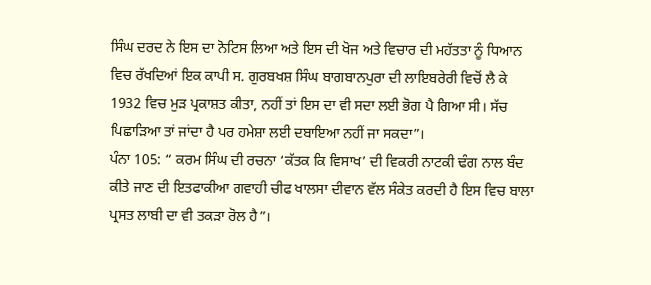ਸਿੰਘ ਦਰਦ ਨੇ ਇਸ ਦਾ ਨੋਟਿਸ ਲਿਆ ਅਤੇ ਇਸ ਦੀ ਖੋਜ ਅਤੇ ਵਿਚਾਰ ਦੀ ਮਹੱਤਤਾ ਨੂੰ ਧਿਆਨ ਵਿਚ ਰੱਖਦਿਆਂ ਇਕ ਕਾਪੀ ਸ. ਗੁਰਬਖਸ਼ ਸਿੰਘ ਬਾਗਬਾਨਪੁਰਾ ਦੀ ਲਾਇਬਰੇਰੀ ਵਿਚੋਂ ਲੈ ਕੇ 1932 ਵਿਚ ਮੁੜ ਪ੍ਰਕਾਸ਼ਤ ਕੀਤਾ, ਨਹੀਂ ਤਾਂ ਇਸ ਦਾ ਵੀ ਸਦਾ ਲਈ ਭੋਗ ਪੈ ਗਿਆ ਸੀ। ਸੱਚ ਪਿਛਾੜਿਆ ਤਾਂ ਜਾਂਦਾ ਹੈ ਪਰ ਹਮੇਸ਼ਾ ਲਈ ਦਬਾਇਆ ਨਹੀਂ ਜਾ ਸਕਦਾ”।
ਪੰਨਾ 105: “ ਕਰਮ ਸਿੰਘ ਦੀ ਰਚਨਾ ‘ਕੱਤਕ ਕਿ ਵਿਸਾਖ’ ਦੀ ਵਿਕਰੀ ਨਾਟਕੀ ਢੰਗ ਨਾਲ ਬੰਦ ਕੀਤੇ ਜਾਣ ਦੀ ਇਤਫਾਕੀਆ ਗਵਾਹੀ ਚੀਫ ਖਾਲਸਾ ਦੀਵਾਨ ਵੱਲ ਸੰਕੇਤ ਕਰਦੀ ਹੈ ਇਸ ਵਿਚ ਬਾਲਾ ਪ੍ਰਸਤ ਲਾਬੀ ਦਾ ਵੀ ਤਕੜਾ ਰੋਲ ਹੈ”।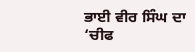ਭਾਈ ਵੀਰ ਸਿੰਘ ਦਾ ‘ਚੀਫ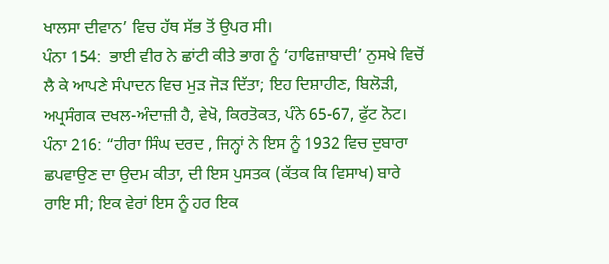ਖਾਲਸਾ ਦੀਵਾਨ’ ਵਿਚ ਹੱਥ ਸੱਭ ਤੋਂ ਉਪਰ ਸੀ।
ਪੰਨਾ 154:  ਭਾਈ ਵੀਰ ਨੇ ਛਾਂਟੀ ਕੀਤੇ ਭਾਗ ਨੂੰ ‘ਹਾਫਿਜ਼ਾਬਾਦੀ’ ਨੁਸਖੇ ਵਿਚੋਂ ਲੈ ਕੇ ਆਪਣੇ ਸੰਪਾਦਨ ਵਿਚ ਮੁੜ ਜੋੜ ਦਿੱਤਾ; ਇਹ ਦਿਸ਼ਾਹੀਣ, ਬਿਲੋੜੀ, ਅਪ੍ਰਸੰਗਕ ਦਖਲ-ਅੰਦਾਜ਼ੀ ਹੈ, ਵੇਖੋ, ਕਿਰਤੋਕਤ, ਪੰਨੇ 65-67, ਫੁੱਟ ਨੋਟ।
ਪੰਨਾ 216: “ਹੀਰਾ ਸਿੰਘ ਦਰਦ , ਜਿਨ੍ਹਾਂ ਨੇ ਇਸ ਨੂੰ 1932 ਵਿਚ ਦੁਬਾਰਾ ਛਪਵਾਉਣ ਦਾ ਉਦਮ ਕੀਤਾ, ਦੀ ਇਸ ਪੁਸਤਕ (ਕੱਤਕ ਕਿ ਵਿਸਾਖ) ਬਾਰੇ ਰਾਇ ਸੀ; ਇਕ ਵੇਰਾਂ ਇਸ ਨੂੰ ਹਰ ਇਕ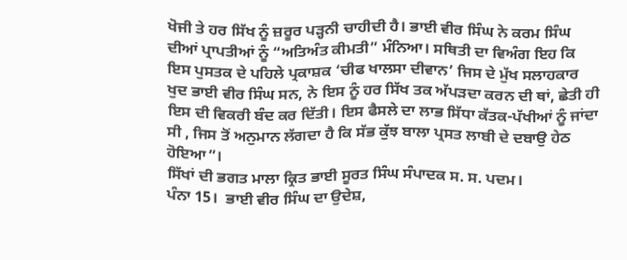ਖੋਜੀ ਤੇ ਹਰ ਸਿੱਖ ਨੂੰ ਜ਼ਰੂਰ ਪੜ੍ਹਨੀ ਚਾਹੀਦੀ ਹੈ। ਭਾਈ ਵੀਰ ਸਿੰਘ ਨੇ ਕਰਮ ਸਿੰਘ ਦੀਆਂ ਪ੍ਰਾਪਤੀਆਂ ਨੂੰ “ਅਤਿਅੰਤ ਕੀਮਤੀ” ਮੰਨਿਆ। ਸਥਿਤੀ ਦਾ ਵਿਅੰਗ ਇਹ ਕਿ ਇਸ ਪੁਸਤਕ ਦੇ ਪਹਿਲੇ ਪ੍ਰਕਾਸ਼ਕ ‘ਚੀਫ ਖਾਲਸਾ ਦੀਵਾਨ’ ਜਿਸ ਦੇ ਮੁੱਖ ਸਲਾਹਕਾਰ ਖੁਦ ਭਾਈ ਵੀਰ ਸਿੰਘ ਸਨ, ਨੇ ਇਸ ਨੂੰ ਹਰ ਸਿੱਖ ਤਕ ਅੱਪੜਦਾ ਕਰਨ ਦੀ ਥਾਂ, ਛੇਤੀ ਹੀ ਇਸ ਦੀ ਵਿਕਰੀ ਬੰਦ ਕਰ ਦਿੱਤੀ। ਇਸ ਫੈਸਲੇ ਦਾ ਲਾਭ ਸਿੱਧਾ ਕੱਤਕ-ਪੱਖੀਆਂ ਨੂੰ ਜਾਂਦਾ ਸੀ , ਜਿਸ ਤੋਂ ਅਨੁਮਾਨ ਲੱਗਦਾ ਹੈ ਕਿ ਸੱਭ ਕੁੱਝ ਬਾਲਾ ਪ੍ਰਸਤ ਲਾਬੀ ਦੇ ਦਬਾਉ ਹੇਠ ਹੋਇਆ”।
ਸਿੱਖਾਂ ਦੀ ਭਗਤ ਮਾਲਾ ਕ੍ਰਿਤ ਭਾਈ ਸੂਰਤ ਸਿੰਘ ਸੰਪਾਦਕ ਸ. ਸ. ਪਦਮ।
ਪੰਨਾ 15।  ਭਾਈ ਵੀਰ ਸਿੰਘ ਦਾ ਉਦੇਸ਼,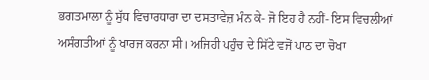ਭਗਤਮਾਲਾ ਨੂੰ ਸੁੱਧ ਵਿਚਾਰਧਾਰਾ ਦਾ ਦਸਤਾਵੇਜ਼ ਮੰਨ ਕੇ- ਜੋ ਇਹ ਹੈ ਨਹੀਂ- ਇਸ ਵਿਚਲੀਆਂ ਅਸੰਗਤੀਆਂ ਨੂੰ ਖਾਰਜ ਕਰਨਾ ਸੀ। ਅਜਿਹੀ ਪਹੁੰਚ ਦੇ ਸਿੱਟੇ ਵਜੋਂ ਪਾਠ ਦਾ ਚੋਖਾ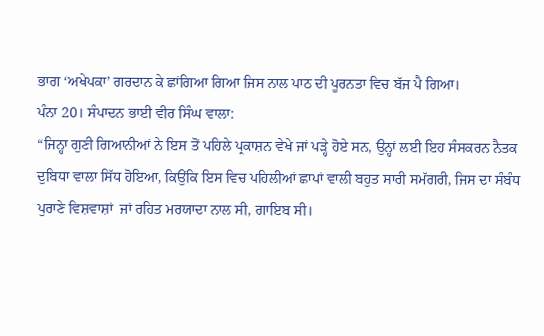ਭਾਗ ‘ਅਖੇਪਕਾ’ ਗਰਦਾਨ ਕੇ ਛਾਂਗਿਆ ਗਿਆ ਜਿਸ ਨਾਲ ਪਾਠ ਦੀ ਪੂਰਨਤਾ ਵਿਚ ਬੱਜ ਪੈ ਗਿਆ।
ਪੰਨਾ 20। ਸੰਪਾਦਨ ਭਾਈ ਵੀਰ ਸਿੰਘ ਵਾਲਾ:
“ਜਿਨ੍ਹਾ ਗੁਣੀ ਗਿਆਨੀਆਂ ਨੇ ਇਸ ਤੋਂ ਪਹਿਲੇ ਪ੍ਰਕਾਸ਼ਨ ਵੇਖੇ ਜਾਂ ਪੜ੍ਹੇ ਹੋਏ ਸਨ, ਉਨ੍ਹਾਂ ਲਈ ਇਹ ਸੰਸਕਰਨ ਨੈਤਕ ਦੁਬਿਧਾ ਵਾਲਾ ਸਿੱਧ ਹੋਇਆ, ਕਿਉਂਕਿ ਇਸ ਵਿਚ ਪਹਿਲੀਆਂ ਛਾਪਾਂ ਵਾਲੀ ਬਹੁਤ ਸਾਰੀ ਸਮੱਗਰੀ, ਜਿਸ ਦਾ ਸੰਬੰਧ ਪੁਰਾਣੇ ਵਿਸ਼ਵਾਸ਼ਾਂ  ਜਾਂ ਰਹਿਤ ਮਰਯਾਦਾ ਨਾਲ ਸੀ, ਗਾਇਬ ਸੀ।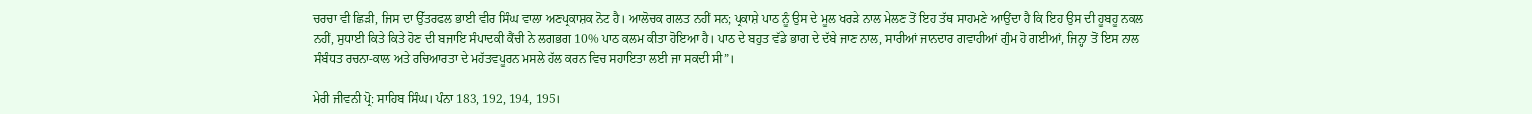ਚਰਚਾ ਵੀ ਛਿੜੀ, ਜਿਸ ਦਾ ਉੱਤਰਫਲ ਭਾਈ ਵੀਰ ਸਿੰਘ ਵਾਲਾ ਅਣਪ੍ਰਕਾਸ਼ਕ ਨੋਟ ਹੈ। ਆਲੋਚਕ ਗਲਤ ਨਹੀਂ ਸਨ; ਪ੍ਰਕਾਸ਼ੇ ਪਾਠ ਨੂੰ ਉਸ ਦੇ ਮੂਲ ਖਰੜੇ ਨਾਲ ਮੇਲਣ ਤੋਂ ਇਹ ਤੱਥ ਸਾਹਮਣੇ ਆਉਂਦਾ ਹੈ ਕਿ ਇਹ ਉਸ ਦੀ ਹੂਬਹੂ ਨਕਲ ਨਹੀਂ, ਸੁਧਾਈ ਕਿਤੇ ਕਿਤੇ ਹੋਣ ਦੀ ਬਜਾਇ ਸੰਪਾਦਕੀ ਕੈਂਚੀ ਨੇ ਲਗਭਗ 10% ਪਾਠ ਕਲਮ ਕੀਤਾ ਹੋਇਆ ਹੈ। ਪਾਠ ਦੇ ਬਹੁਤ ਵੱਡੇ ਭਾਗ ਦੇ ਦੱਬੇ ਜਾਣ ਨਾਲ, ਸਾਰੀਆਂ ਜਾਨਦਾਰ ਗਵਾਹੀਆਂ ਗੁੰਮ ਹੋ ਗਈਆਂ, ਜਿਨ੍ਹਾ ਤੋਂ ਇਸ ਨਾਲ ਸੰਬੰਧਤ ਰਚਨਾ-ਕਾਲ ਅਤੇ ਰਚਿਆਰਤਾ ਦੇ ਮਹੱਤਵਪੂਰਨ ਮਸਲੇ ਹੱਲ ਕਰਨ ਵਿਚ ਸਹਾਇਤਾ ਲਈ ਜਾ ਸਕਦੀ ਸੀ”।

ਮੇਰੀ ਜੀਵਨੀ ਪ੍ਰੋ: ਸਾਹਿਬ ਸਿੰਘ। ਪੰਨਾ 183, 192, 194, 195।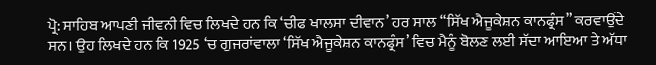ਪ੍ਰੋ: ਸਾਹਿਬ ਆਪਣੀ ਜੀਵਨੀ ਵਿਚ ਲਿਖਦੇ ਹਨ ਕਿ ‘ਚੀਫ ਖਾਲਸਾ ਦੀਵਾਨ’ ਹਰ ਸਾਲ “ਸਿੱਖ ਐਜੂਕੇਸ਼ਨ ਕਾਨਫ੍ਰੰਸ” ਕਰਵਾਉਂਦੇ ਸਨ। ਉਹ ਲਿਖਦੇ ਹਨ ਕਿ 1925 ‘ਚ ਗੁਜਰਾਂਵਾਲਾ ‘ਸਿੱਖ ਐਜੂਕੇਸ਼ਨ ਕਾਨਫ੍ਰੰਸ’ ਵਿਚ ਮੈਨੂੰ ਬੋਲਣ ਲਈ ਸੱਦਾ ਆਇਆ ਤੇ ਅੱਧਾ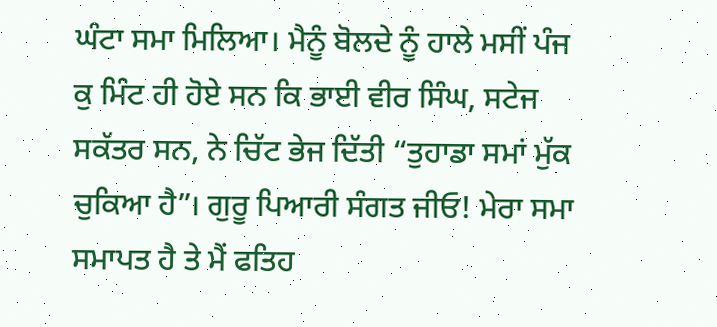ਘੰਟਾ ਸਮਾ ਮਿਲਿਆ। ਮੈਨੂੰ ਬੋਲਦੇ ਨੂੰ ਹਾਲੇ ਮਸੀਂ ਪੰਜ ਕੁ ਮਿੰਟ ਹੀ ਹੋਏ ਸਨ ਕਿ ਭਾਈ ਵੀਰ ਸਿੰਘ, ਸਟੇਜ ਸਕੱਤਰ ਸਨ, ਨੇ ਚਿੱਟ ਭੇਜ ਦਿੱਤੀ “ਤੁਹਾਡਾ ਸਮਾਂ ਮੁੱਕ ਚੁਕਿਆ ਹੈ”। ਗੁਰੂ ਪਿਆਰੀ ਸੰਗਤ ਜੀਓ! ਮੇਰਾ ਸਮਾ ਸਮਾਪਤ ਹੈ ਤੇ ਮੈਂ ਫਤਿਹ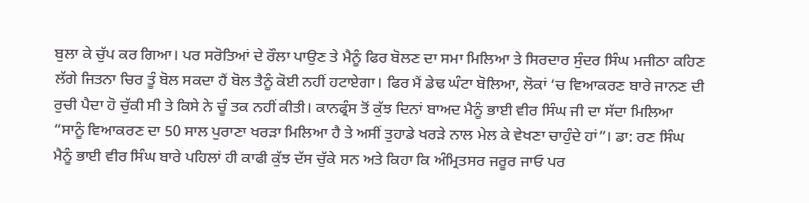ਬੁਲਾ ਕੇ ਚੁੱਪ ਕਰ ਗਿਆ। ਪਰ ਸਰੋਤਿਆਂ ਦੇ ਰੌਲਾ ਪਾਉਣ ਤੇ ਮੈਨੂੰ ਫਿਰ ਬੋਲਣ ਦਾ ਸਮਾ ਮਿਲਿਆ ਤੇ ਸਿਰਦਾਰ ਸੁੰਦਰ ਸਿੰਘ ਮਜੀਠਾ ਕਹਿਣ ਲੱਗੇ ਜਿਤਨਾ ਚਿਰ ਤੂੰ ਬੋਲ ਸਕਦਾ ਹੈਂ ਬੋਲ ਤੈਨੂੰ ਕੋਈ ਨਹੀਂ ਹਟਾਏਗਾ। ਫਿਰ ਮੈਂ ਡੇਢ ਘੰਟਾ ਬੋਲਿਆ, ਲੋਕਾਂ ‘ਚ ਵਿਆਕਰਣ ਬਾਰੇ ਜਾਨਣ ਦੀ ਰੁਚੀ ਪੈਦਾ ਹੋ ਚੁੱਕੀ ਸੀ ਤੇ ਕਿਸੇ ਨੇ ਚੂੰ ਤਕ ਨਹੀਂ ਕੀਤੀ। ਕਾਨਫ੍ਰੰਸ ਤੋਂ ਕੁੱਝ ਦਿਨਾਂ ਬਾਅਦ ਮੈਨੂੰ ਭਾਈ ਵੀਰ ਸਿੰਘ ਜੀ ਦਾ ਸੱਦਾ ਮਿਲਿਆ “ਸਾਨੂੰ ਵਿਆਕਰਣ ਦਾ 50 ਸਾਲ ਪੁਰਾਣਾ ਖਰੜਾ ਮਿਲਿਆ ਹੈ ਤੇ ਅਸੀਂ ਤੁਹਾਡੇ ਖਰੜੇ ਨਾਲ ਮੇਲ ਕੇ ਵੇਖਣਾ ਚਾਹੁੰਦੇ ਹਾਂ”। ਡਾ: ਰਣ ਸਿੰਘ ਮੈਨੂੰ ਭਾਈ ਵੀਰ ਸਿੰਘ ਬਾਰੇ ਪਹਿਲਾਂ ਹੀ ਕਾਫੀ ਕੁੱਝ ਦੱਸ ਚੁੱਕੇ ਸਨ ਅਤੇ ਕਿਹਾ ਕਿ ਅੰਮ੍ਰਿਤਸਰ ਜਰੂਰ ਜਾਓ ਪਰ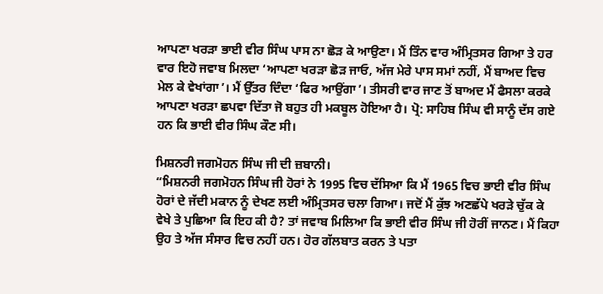ਆਪਣਾ ਖਰੜਾ ਭਾਈ ਵੀਰ ਸਿੰਘ ਪਾਸ ਨਾ ਛੋੜ ਕੇ ਆਉਣਾ। ਮੈਂ ਤਿੰਨ ਵਾਰ ਅੰਮ੍ਰਿਤਸਰ ਗਿਆ ਤੇ ਹਰ ਵਾਰ ਇਹੋ ਜਵਾਬ ਮਿਲਦਾ ‘ਆਪਣਾ ਖਰੜਾ ਛੋੜ ਜਾਓ, ਅੱਜ ਮੇਰੇ ਪਾਸ ਸਮਾਂ ਨਹੀਂ, ਮੈਂ ਬਾਅਦ ਵਿਚ ਮੇਲ ਕੇ ਵੇਖਾਂਗਾ’। ਮੈਂ ਉੱਤਰ ਦਿੰਦਾ ‘ਫਿਰ ਆਉਂਗਾ’। ਤੀਸਰੀ ਵਾਰ ਜਾਣ ਤੋਂ ਬਾਅਦ ਮੈਂ ਫੈਸਲਾ ਕਰਕੇ ਆਪਣਾ ਖਰੜਾ ਛਪਵਾ ਦਿੱਤਾ ਜੋ ਬਹੁਤ ਹੀ ਮਕਬੂਲ ਹੋਇਆ ਹੈ। ਪ੍ਰੋ: ਸਾਹਿਬ ਸਿੰਘ ਵੀ ਸਾਨੂੰ ਦੱਸ ਗਏ ਹਨ ਕਿ ਭਾਈ ਵੀਰ ਸਿੰਘ ਕੌਣ ਸੀ।

ਮਿਸ਼ਨਰੀ ਜਗਮੋਹਨ ਸਿੰਘ ਜੀ ਦੀ ਜ਼ਬਾਨੀ।
“ਮਿਸ਼ਨਰੀ ਜਗਮੋਹਨ ਸਿੰਘ ਜੀ ਹੋਰਾਂ ਨੇ 1995 ਵਿਚ ਦੱਸਿਆ ਕਿ ਮੈਂ 1965 ਵਿਚ ਭਾਈ ਵੀਰ ਸਿੰਘ ਹੋਰਾਂ ਦੇ ਜੱਦੀ ਮਕਾਨ ਨੂੰ ਦੇਖਣ ਲਈ ਅੰਮ੍ਰਿਤਸਰ ਚਲਾ ਗਿਆ। ਜਦੋਂ ਮੈਂ ਕੁੱਝ ਅਣਛੱਪੇ ਖਰੜੇ ਚੁੱਕ ਕੇ ਵੇਖੇ ਤੇ ਪੁਛਿਆ ਕਿ ਇਹ ਕੀ ਹੈ? ਤਾਂ ਜਵਾਬ ਮਿਲਿਆ ਕਿ ਭਾਈ ਵੀਰ ਸਿੰਘ ਜੀ ਹੋਰੀਂ ਜਾਨਣ। ਮੈਂ ਕਿਹਾ ਉਹ ਤੇ ਅੱਜ ਸੰਸਾਰ ਵਿਚ ਨਹੀਂ ਹਨ। ਹੋਰ ਗੱਲਬਾਤ ਕਰਨ ਤੇ ਪਤਾ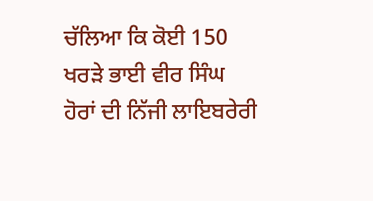ਚੱਲਿਆ ਕਿ ਕੋਈ 150 ਖਰੜੇ ਭਾਈ ਵੀਰ ਸਿੰਘ ਹੋਰਾਂ ਦੀ ਨਿੱਜੀ ਲਾਇਬਰੇਰੀ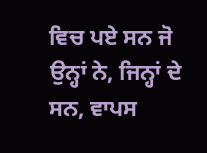ਵਿਚ ਪਏ ਸਨ ਜੋ ਉਨ੍ਹਾਂ ਨੇ, ਜਿਨ੍ਹਾਂ ਦੇ ਸਨ, ਵਾਪਸ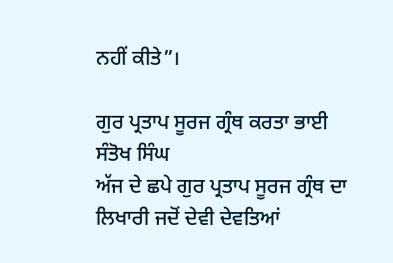ਨਹੀਂ ਕੀਤੇ”।

ਗੁਰ ਪ੍ਰਤਾਪ ਸੂਰਜ ਗ੍ਰੰਥ ਕਰਤਾ ਭਾਈ ਸੰਤੋਖ ਸਿੰਘ
ਅੱਜ ਦੇ ਛਪੇ ਗੁਰ ਪ੍ਰਤਾਪ ਸੂਰਜ ਗ੍ਰੰਥ ਦਾ ਲਿਖਾਰੀ ਜਦੋਂ ਦੇਵੀ ਦੇਵਤਿਆਂ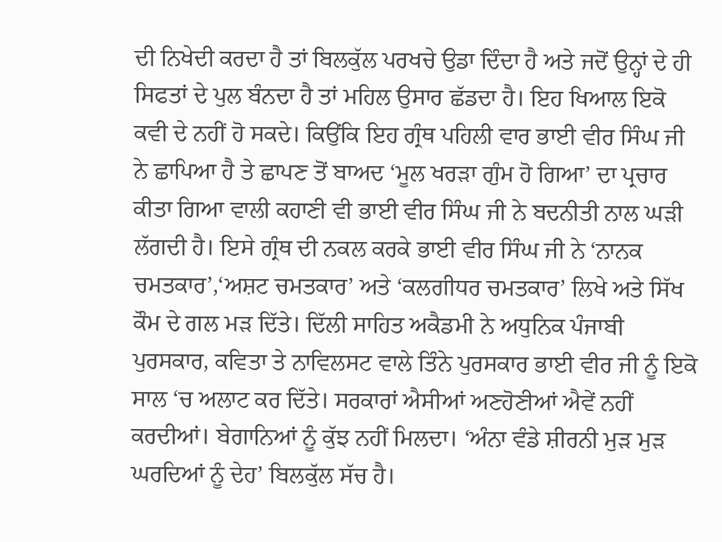ਦੀ ਨਿਖੇਦੀ ਕਰਦਾ ਹੈ ਤਾਂ ਬਿਲਕੁੱਲ ਪਰਖਚੇ ਉਡਾ ਦਿੰਦਾ ਹੈ ਅਤੇ ਜਦੋਂ ਉਨ੍ਹਾਂ ਦੇ ਹੀ ਸਿਫਤਾਂ ਦੇ ਪੁਲ ਬੰਨਦਾ ਹੈ ਤਾਂ ਮਹਿਲ ਉਸਾਰ ਛੱਡਦਾ ਹੈ। ਇਹ ਖਿਆਲ ਇਕੋ ਕਵੀ ਦੇ ਨਹੀਂ ਹੋ ਸਕਦੇ। ਕਿਉਂਕਿ ਇਹ ਗ੍ਰੰਥ ਪਹਿਲੀ ਵਾਰ ਭਾਈ ਵੀਰ ਸਿੰਘ ਜੀ ਨੇ ਛਾਪਿਆ ਹੈ ਤੇ ਛਾਪਣ ਤੋਂ ਬਾਅਦ ‘ਮੂਲ ਖਰੜਾ ਗੁੰਮ ਹੋ ਗਿਆ’ ਦਾ ਪ੍ਰਚਾਰ ਕੀਤਾ ਗਿਆ ਵਾਲੀ ਕਹਾਣੀ ਵੀ ਭਾਈ ਵੀਰ ਸਿੰਘ ਜੀ ਨੇ ਬਦਨੀਤੀ ਨਾਲ ਘੜੀ ਲੱਗਦੀ ਹੈ। ਇਸੇ ਗ੍ਰੰਥ ਦੀ ਨਕਲ ਕਰਕੇ ਭਾਈ ਵੀਰ ਸਿੰਘ ਜੀ ਨੇ ‘ਨਾਨਕ ਚਮਤਕਾਰ’,‘ਅਸ਼ਟ ਚਮਤਕਾਰ’ ਅਤੇ ‘ਕਲਗੀਧਰ ਚਮਤਕਾਰ’ ਲਿਖੇ ਅਤੇ ਸਿੱਖ ਕੌਮ ਦੇ ਗਲ ਮੜ ਦਿੱਤੇ। ਦਿੱਲੀ ਸਾਹਿਤ ਅਕੈਡਮੀ ਨੇ ਅਧੁਨਿਕ ਪੰਜਾਬੀ ਪੁਰਸਕਾਰ, ਕਵਿਤਾ ਤੇ ਨਾਵਿਲਸਟ ਵਾਲੇ ਤਿੰਨੇ ਪੁਰਸਕਾਰ ਭਾਈ ਵੀਰ ਜੀ ਨੂੰ ਇਕੋ ਸਾਲ ‘ਚ ਅਲਾਟ ਕਰ ਦਿੱਤੇ। ਸਰਕਾਰਾਂ ਐਸੀਆਂ ਅਣਹੋਣੀਆਂ ਐਵੇਂ ਨਹੀਂ ਕਰਦੀਆਂ। ਬੇਗਾਨਿਆਂ ਨੂੰ ਕੁੱਝ ਨਹੀਂ ਮਿਲਦਾ। ‘ਅੰਨਾ ਵੰਡੇ ਸ਼ੀਰਨੀ ਮੁੜ ਮੁੜ ਘਰਦਿਆਂ ਨੂੰ ਦੇਹ’ ਬਿਲਕੁੱਲ ਸੱਚ ਹੈ।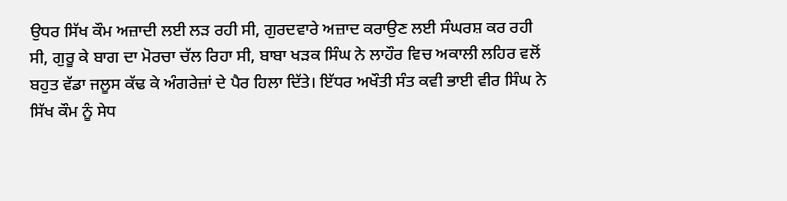ਉਧਰ ਸਿੱਖ ਕੌਮ ਅਜ਼ਾਦੀ ਲਈ ਲੜ ਰਹੀ ਸੀ, ਗੁਰਦਵਾਰੇ ਅਜ਼ਾਦ ਕਰਾਉਣ ਲਈ ਸੰਘਰਸ਼ ਕਰ ਰਹੀ ਸੀ, ਗੁਰੂ ਕੇ ਬਾਗ ਦਾ ਮੋਰਚਾ ਚੱਲ ਰਿਹਾ ਸੀ, ਬਾਬਾ ਖੜਕ ਸਿੰਘ ਨੇ ਲਾਹੌਰ ਵਿਚ ਅਕਾਲੀ ਲਹਿਰ ਵਲੋਂ ਬਹੁਤ ਵੱਡਾ ਜਲੂਸ ਕੱਢ ਕੇ ਅੰਗਰੇਜ਼ਾਂ ਦੇ ਪੈਰ ਹਿਲਾ ਦਿੱਤੇ। ਇੱਧਰ ਅਖੌਤੀ ਸੰਤ ਕਵੀ ਭਾਈ ਵੀਰ ਸਿੰਘ ਨੇ ਸਿੱਖ ਕੌਮ ਨੂੰ ਸੇਧ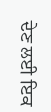ਦੇਣ ਲਈ ਇਕ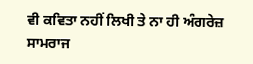ਵੀ ਕਵਿਤਾ ਨਹੀਂ ਲਿਖੀ ਤੇ ਨਾ ਹੀ ਅੰਗਰੇਜ਼ ਸਾਮਰਾਜ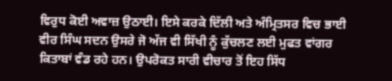ਵਿਰੁਧ ਕੋਈ ਅਵਾਜ਼ ਉਠਾਈ। ਇਸੇ ਕਰਕੇ ਦਿੱਲੀ ਅਤੇ ਅੰਮ੍ਰਿਤਸਰ ਵਿਚ ਭਾਈ ਵੀਰ ਸਿੰਘ ਸਦਨ ਉਸਰੇ ਜੋ ਅੱਜ ਵੀ ਸਿੱਖੀ ਨੂੰ ਕੁੱਚਲਣ ਲਈ ਮੁਫਤ ਵਾਂਗਰ ਕਿਤਾਬਾਂ ਵੰਡ ਰਹੇ ਹਨ। ਉਪਰੋਕਤ ਸਾਰੀ ਵੀਚਾਰ ਤੋਂ ਇਹ ਸਿੱਧ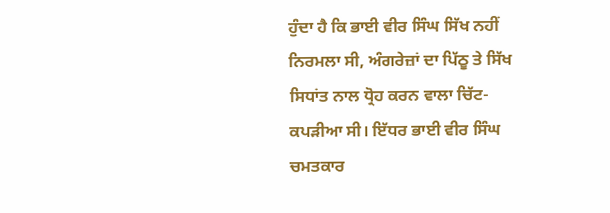ਹੁੰਦਾ ਹੈ ਕਿ ਭਾਈ ਵੀਰ ਸਿੰਘ ਸਿੱਖ ਨਹੀਂ ਨਿਰਮਲਾ ਸੀ, ਅੰਗਰੇਜ਼ਾਂ ਦਾ ਪਿੱਠੂ ਤੇ ਸਿੱਖ ਸਿਧਾਂਤ ਨਾਲ ਧ੍ਰੋਹ ਕਰਨ ਵਾਲਾ ਚਿੱਟ-ਕਪੜੀਆ ਸੀ। ਇੱਧਰ ਭਾਈ ਵੀਰ ਸਿੰਘ ਚਮਤਕਾਰ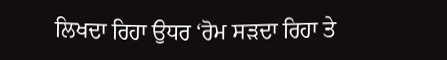ਲਿਖਦਾ ਰਿਹਾ ਉਧਰ ‘ਰੋਮ ਸੜਦਾ ਰਿਹਾ ਤੇ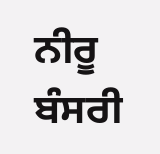ਨੀਰੂ ਬੰਸਰੀ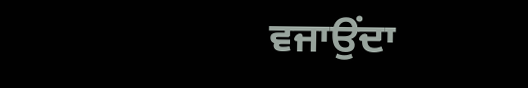ਵਜਾਉਂਦਾ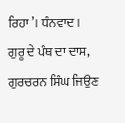ਰਿਹਾ’। ਧੰਨਵਾਦ।
ਗੁਰੂ ਦੇ ਪੰਥ ਦਾ ਦਾਸ,
ਗੁਰਚਰਨ ਸਿੰਘ ਜਿਉਣ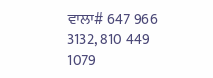ਵਾਲਾ# 647 966 3132, 810 449 1079